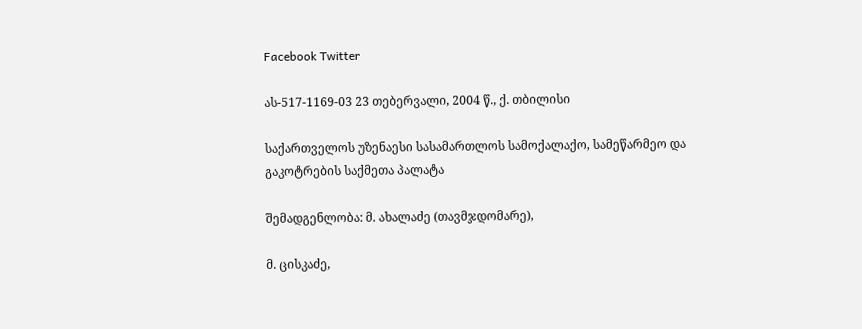Facebook Twitter

ას-517-1169-03 23 თებერვალი, 2004 წ., ქ. თბილისი

საქართველოს უზენაესი სასამართლოს სამოქალაქო, სამეწარმეო და გაკოტრების საქმეთა პალატა

შემადგენლობა: მ. ახალაძე (თავმჯდომარე),

მ. ცისკაძე,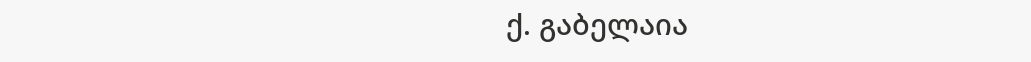ქ. გაბელაია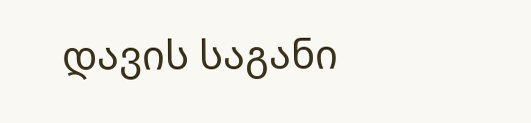დავის საგანი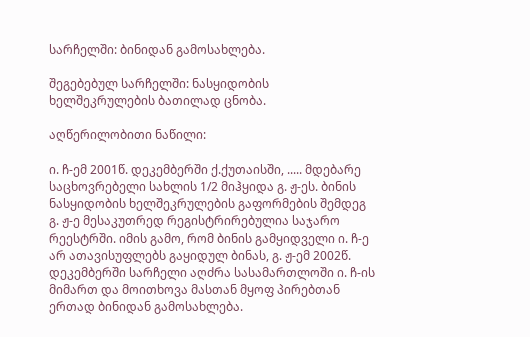სარჩელში: ბინიდან გამოსახლება.

შეგებებულ სარჩელში: ნასყიდობის ხელშეკრულების ბათილად ცნობა.

აღწერილობითი ნაწილი:

ი. ჩ-ემ 2001წ. დეკემბერში ქ.ქუთაისში, ..... მდებარე საცხოვრებელი სახლის 1/2 მიჰყიდა გ. ჟ-ეს. ბინის ნასყიდობის ხელშეკრულების გაფორმების შემდეგ გ. ჟ-ე მესაკუთრედ რეგისტრირებულია საჯარო რეესტრში. იმის გამო, რომ ბინის გამყიდველი ი. ჩ-ე არ ათავისუფლებს გაყიდულ ბინას, გ. ჟ-ემ 2002წ. დეკემბერში სარჩელი აღძრა სასამართლოში ი. ჩ-ის მიმართ და მოითხოვა მასთან მყოფ პირებთან ერთად ბინიდან გამოსახლება.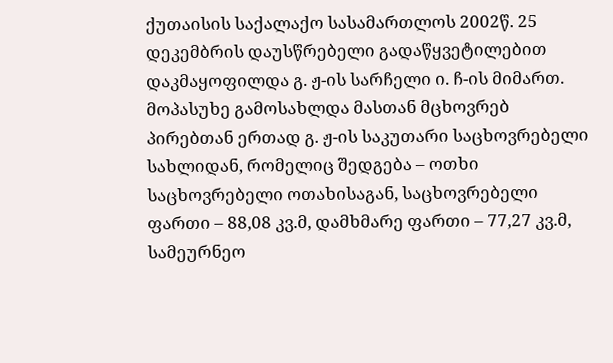ქუთაისის საქალაქო სასამართლოს 2002წ. 25 დეკემბრის დაუსწრებელი გადაწყვეტილებით დაკმაყოფილდა გ. ჟ-ის სარჩელი ი. ჩ-ის მიმართ. მოპასუხე გამოსახლდა მასთან მცხოვრებ პირებთან ერთად გ. ჟ-ის საკუთარი საცხოვრებელი სახლიდან, რომელიც შედგება – ოთხი საცხოვრებელი ოთახისაგან, საცხოვრებელი ფართი – 88,08 კვ.მ, დამხმარე ფართი – 77,27 კვ.მ, სამეურნეო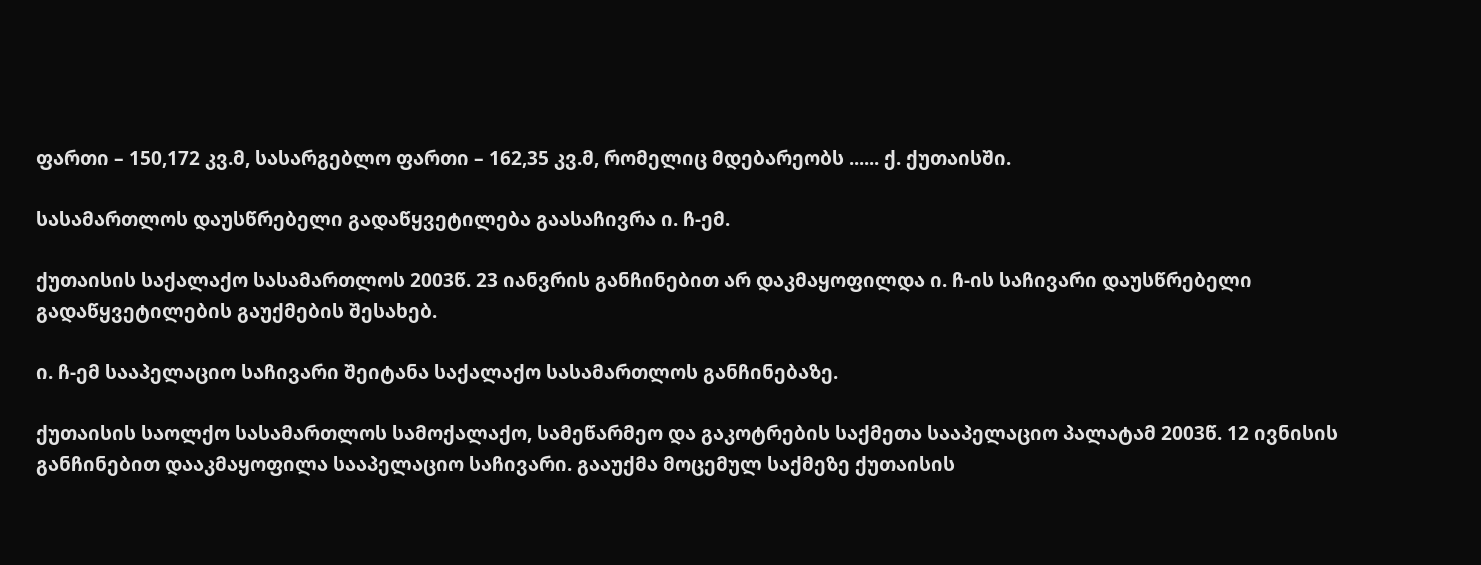ფართი – 150,172 კვ.მ, სასარგებლო ფართი – 162,35 კვ.მ, რომელიც მდებარეობს ...... ქ. ქუთაისში.

სასამართლოს დაუსწრებელი გადაწყვეტილება გაასაჩივრა ი. ჩ-ემ.

ქუთაისის საქალაქო სასამართლოს 2003წ. 23 იანვრის განჩინებით არ დაკმაყოფილდა ი. ჩ-ის საჩივარი დაუსწრებელი გადაწყვეტილების გაუქმების შესახებ.

ი. ჩ-ემ სააპელაციო საჩივარი შეიტანა საქალაქო სასამართლოს განჩინებაზე.

ქუთაისის საოლქო სასამართლოს სამოქალაქო, სამეწარმეო და გაკოტრების საქმეთა სააპელაციო პალატამ 2003წ. 12 ივნისის განჩინებით დააკმაყოფილა სააპელაციო საჩივარი. გააუქმა მოცემულ საქმეზე ქუთაისის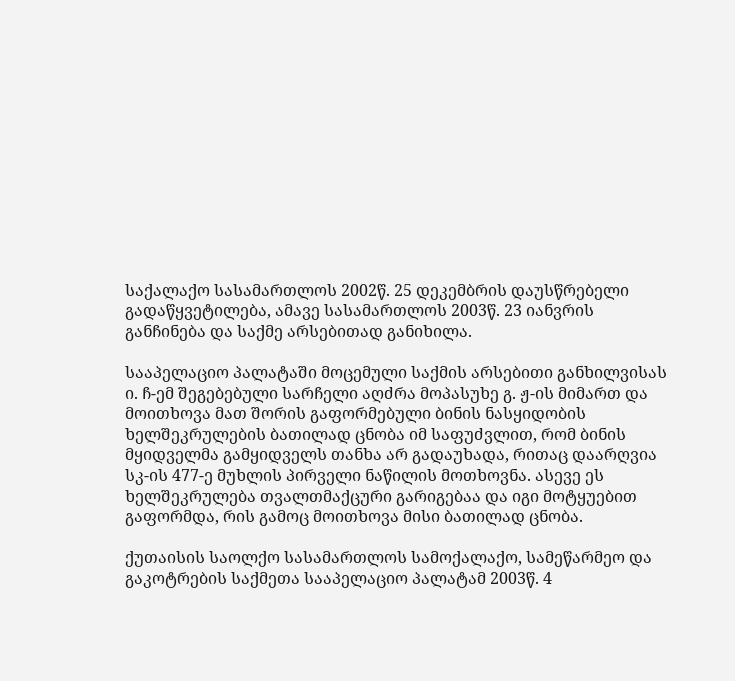საქალაქო სასამართლოს 2002წ. 25 დეკემბრის დაუსწრებელი გადაწყვეტილება, ამავე სასამართლოს 2003წ. 23 იანვრის განჩინება და საქმე არსებითად განიხილა.

სააპელაციო პალატაში მოცემული საქმის არსებითი განხილვისას ი. ჩ-ემ შეგებებული სარჩელი აღძრა მოპასუხე გ. ჟ-ის მიმართ და მოითხოვა მათ შორის გაფორმებული ბინის ნასყიდობის ხელშეკრულების ბათილად ცნობა იმ საფუძვლით, რომ ბინის მყიდველმა გამყიდველს თანხა არ გადაუხადა, რითაც დაარღვია სკ-ის 477-ე მუხლის პირველი ნაწილის მოთხოვნა. ასევე ეს ხელშეკრულება თვალთმაქცური გარიგებაა და იგი მოტყუებით გაფორმდა, რის გამოც მოითხოვა მისი ბათილად ცნობა.

ქუთაისის საოლქო სასამართლოს სამოქალაქო, სამეწარმეო და გაკოტრების საქმეთა სააპელაციო პალატამ 2003წ. 4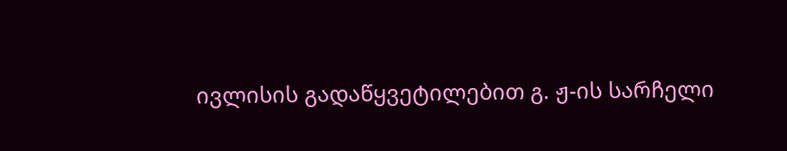ივლისის გადაწყვეტილებით გ. ჟ-ის სარჩელი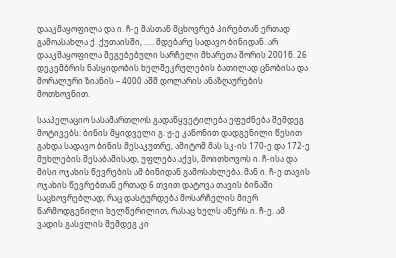დააკმაყოფილა და ი. ჩ-ე მასთან მცხოვრებ პირებთან ერთად გამოასახლა ქ. ქუთაისში, ..... მდებარე სადავო ბინიდან. არ დააკმაყოფილა შეგებებული სარჩელი მხარეთა შორის 2001წ. 26 დეკემბრის ნასყიდობის ხელშეკრულების ბათილად ცნობისა და მორალური ზიანის – 4000 აშშ დოლარის ანაზღაურების მოთხოვნით.

სააპელაციო სასამართლოს გადაწყვეტილება ეფუძნება შემდეგ მოტივებს: ბინის მყიდველი გ. ჟ-ე კანონით დადგენილი წესით გახდა სადავო ბინის მესაკუთრე, ამიტომ მას სკ-ის 170-ე და 172-ე მუხლების შესაბამისად, უფლება აქვს, მოითხოვოს ი. ჩ-ისა და მისი ოჯახის წევრების ამ ბინიდან გამოსახლება. მან ი. ჩ-ე თავის ოჯახის წევრებთან ერთად 6 თვით დატოვა თავის ბინაში საცხოვრებლად, რაც დასტურდება მოსარჩელის მიერ წარმოდგენილი ხელწერილით, რასაც ხელს აწერს ი. ჩ-ე. ამ ვადის გასვლის შემდეგ კი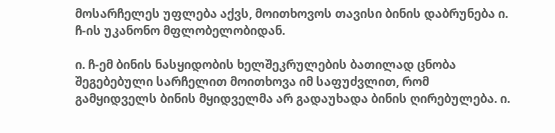მოსარჩელეს უფლება აქვს, მოითხოვოს თავისი ბინის დაბრუნება ი. ჩ-ის უკანონო მფლობელობიდან.

ი. ჩ-ემ ბინის ნასყიდობის ხელშეკრულების ბათილად ცნობა შეგებებული სარჩელით მოითხოვა იმ საფუძვლით, რომ გამყიდველს ბინის მყიდველმა არ გადაუხადა ბინის ღირებულება. ი.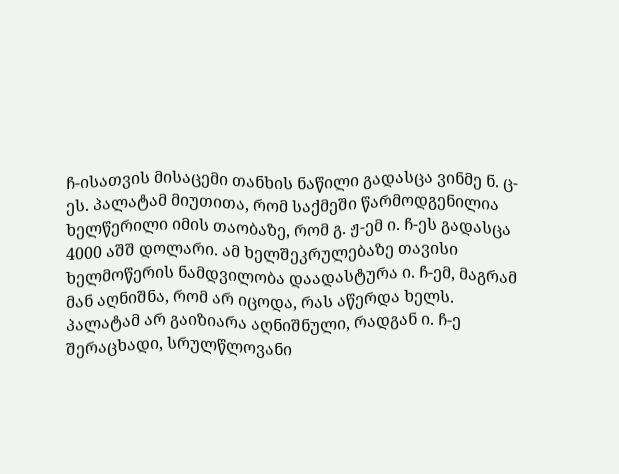ჩ-ისათვის მისაცემი თანხის ნაწილი გადასცა ვინმე ნ. ც-ეს. პალატამ მიუთითა, რომ საქმეში წარმოდგენილია ხელწერილი იმის თაობაზე, რომ გ. ჟ-ემ ი. ჩ-ეს გადასცა 4000 აშშ დოლარი. ამ ხელშეკრულებაზე თავისი ხელმოწერის ნამდვილობა დაადასტურა ი. ჩ-ემ, მაგრამ მან აღნიშნა, რომ არ იცოდა, რას აწერდა ხელს. პალატამ არ გაიზიარა აღნიშნული, რადგან ი. ჩ-ე შერაცხადი, სრულწლოვანი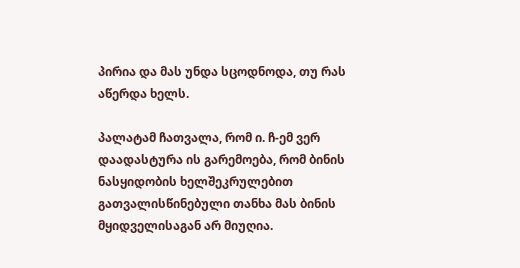პირია და მას უნდა სცოდნოდა, თუ რას აწერდა ხელს.

პალატამ ჩათვალა, რომ ი. ჩ-ემ ვერ დაადასტურა ის გარემოება, რომ ბინის ნასყიდობის ხელშეკრულებით გათვალისწინებული თანხა მას ბინის მყიდველისაგან არ მიუღია.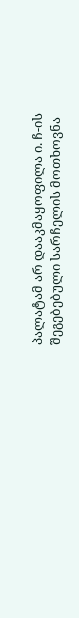პალატამ არ დააკმაყოფილა ი. ჩ-ის შეგებებული სარჩელის მოთხოვნა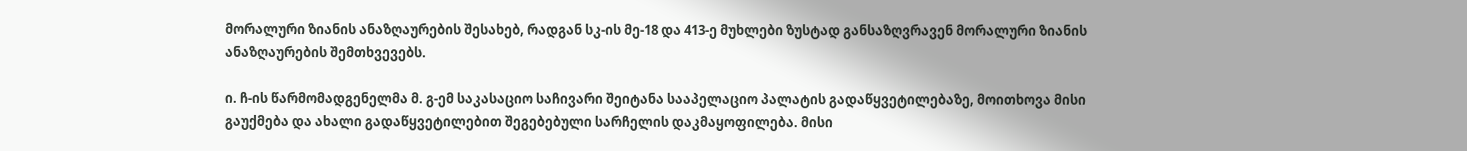მორალური ზიანის ანაზღაურების შესახებ, რადგან სკ-ის მე-18 და 413-ე მუხლები ზუსტად განსაზღვრავენ მორალური ზიანის ანაზღაურების შემთხვევებს.

ი. ჩ-ის წარმომადგენელმა მ. გ-ემ საკასაციო საჩივარი შეიტანა სააპელაციო პალატის გადაწყვეტილებაზე, მოითხოვა მისი გაუქმება და ახალი გადაწყვეტილებით შეგებებული სარჩელის დაკმაყოფილება. მისი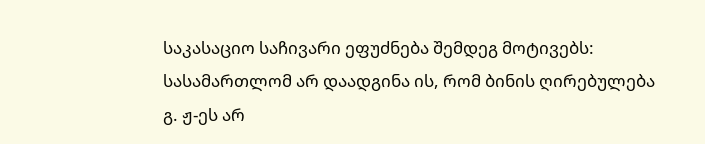საკასაციო საჩივარი ეფუძნება შემდეგ მოტივებს: სასამართლომ არ დაადგინა ის, რომ ბინის ღირებულება გ. ჟ-ეს არ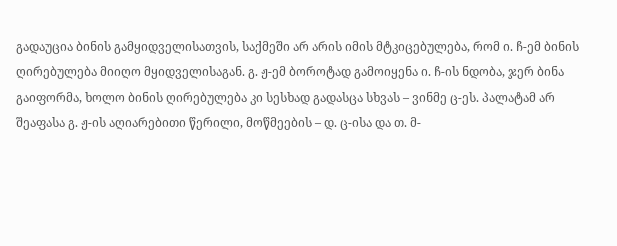გადაუცია ბინის გამყიდველისათვის, საქმეში არ არის იმის მტკიცებულება, რომ ი. ჩ-ემ ბინის ღირებულება მიიღო მყიდველისაგან. გ. ჟ-ემ ბოროტად გამოიყენა ი. ჩ-ის ნდობა, ჯერ ბინა გაიფორმა, ხოლო ბინის ღირებულება კი სესხად გადასცა სხვას – ვინმე ც-ეს. პალატამ არ შეაფასა გ. ჟ-ის აღიარებითი წერილი, მოწმეების – დ. ც-ისა და თ. მ-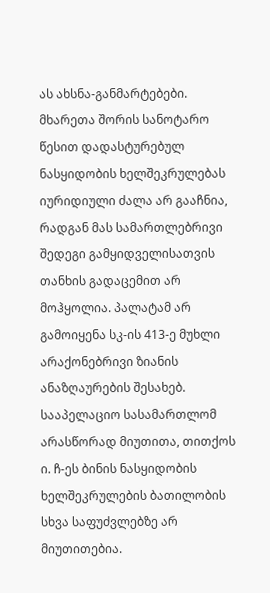ას ახსნა-განმარტებები. მხარეთა შორის სანოტარო წესით დადასტურებულ ნასყიდობის ხელშეკრულებას იურიდიული ძალა არ გააჩნია, რადგან მას სამართლებრივი შედეგი გამყიდველისათვის თანხის გადაცემით არ მოჰყოლია. პალატამ არ გამოიყენა სკ-ის 413-ე მუხლი არაქონებრივი ზიანის ანაზღაურების შესახებ. სააპელაციო სასამართლომ არასწორად მიუთითა, თითქოს ი. ჩ-ეს ბინის ნასყიდობის ხელშეკრულების ბათილობის სხვა საფუძვლებზე არ მიუთითებია.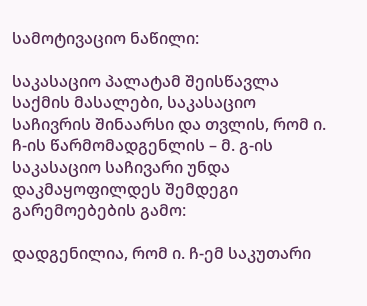სამოტივაციო ნაწილი:

საკასაციო პალატამ შეისწავლა საქმის მასალები, საკასაციო საჩივრის შინაარსი და თვლის, რომ ი. ჩ-ის წარმომადგენლის – მ. გ-ის საკასაციო საჩივარი უნდა დაკმაყოფილდეს შემდეგი გარემოებების გამო:

დადგენილია, რომ ი. ჩ-ემ საკუთარი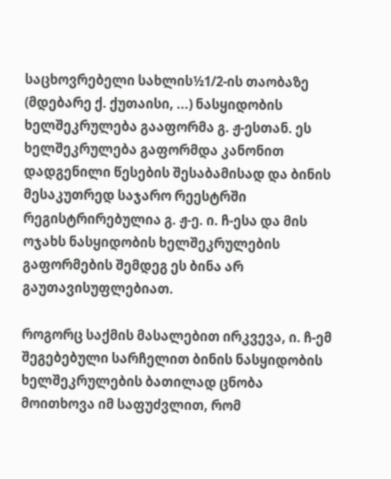საცხოვრებელი სახლის½1/2-ის თაობაზე (მდებარე ქ. ქუთაისი, ...) ნასყიდობის ხელშეკრულება გააფორმა გ. ჟ-ესთან. ეს ხელშეკრულება გაფორმდა კანონით დადგენილი წესების შესაბამისად და ბინის მესაკუთრედ საჯარო რეესტრში რეგისტრირებულია გ. ჟ-ე. ი. ჩ-ესა და მის ოჯახს ნასყიდობის ხელშეკრულების გაფორმების შემდეგ ეს ბინა არ გაუთავისუფლებიათ.

როგორც საქმის მასალებით ირკვევა, ი. ჩ-ემ შეგებებული სარჩელით ბინის ნასყიდობის ხელშეკრულების ბათილად ცნობა მოითხოვა იმ საფუძვლით, რომ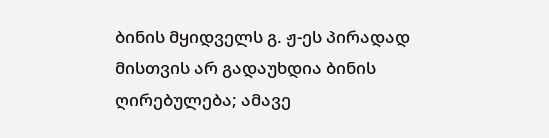ბინის მყიდველს გ. ჟ-ეს პირადად მისთვის არ გადაუხდია ბინის ღირებულება; ამავე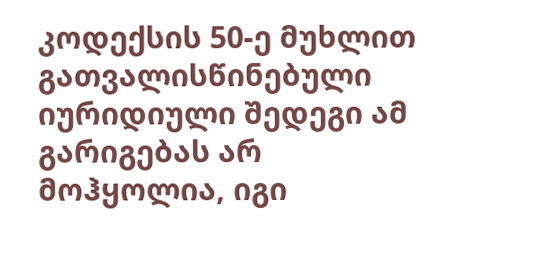კოდექსის 50-ე მუხლით გათვალისწინებული იურიდიული შედეგი ამ გარიგებას არ მოჰყოლია, იგი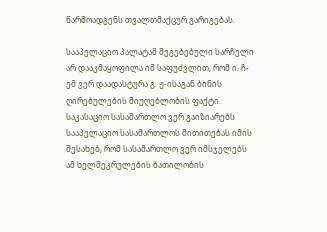წარმოადგენს თვალთმაქცურ გარიგებას.

სააპელაციო პალატამ შეგებებული სარჩელი არ დააკმაყოფილა იმ საფუძვლით, რომ ი. ჩ-ემ ვერ დაადასტურა გ. ჟ-ისაგან ბინის ღირებულების მიუღებლობის ფაქტი. საკასაციო სასამართლო ვერ გაიზიარებს სააპელაციო სასამართლოს მითითებას იმის შესახებ, რომ სასამართლო ვერ იმსჯელებს ამ ხელშეკრულების ბათილობის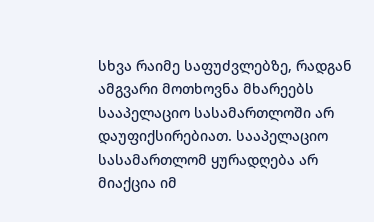სხვა რაიმე საფუძვლებზე, რადგან ამგვარი მოთხოვნა მხარეებს სააპელაციო სასამართლოში არ დაუფიქსირებიათ. სააპელაციო სასამართლომ ყურადღება არ მიაქცია იმ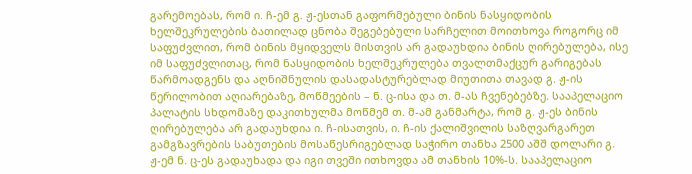გარემოებას, რომ ი. ჩ-ემ გ. ჟ-ესთან გაფორმებული ბინის ნასყიდობის ხელშეკრულების ბათილად ცნობა შეგებებული სარჩელით მოითხოვა როგორც იმ საფუძვლით, რომ ბინის მყიდველს მისთვის არ გადაუხდია ბინის ღირებულება, ისე იმ საფუძვლითაც, რომ ნასყიდობის ხელშეკრულება თვალთმაქცურ გარიგებას წარმოადგენს და აღნიშნულის დასადასტურებლად მიუთითა თავად გ. ჟ-ის წერილობით აღიარებაზე, მოწმეების – ნ. ც-ისა და თ. მ-ას ჩვენებებზე. სააპელაციო პალატის სხდომაზე დაკითხულმა მოწმემ თ. მ-ამ განმარტა, რომ გ. ჟ-ეს ბინის ღირებულება არ გადაუხდია ი. ჩ-ისათვის, ი. ჩ-ის ქალიშვილის საზღვარგარეთ გამგზავრების საბუთების მოსაწესრიგებლად საჭირო თანხა 2500 აშშ დოლარი გ. ჟ-ემ ნ. ც-ეს გადაუხადა და იგი თვეში ითხოვდა ამ თანხის 10%-ს. სააპელაციო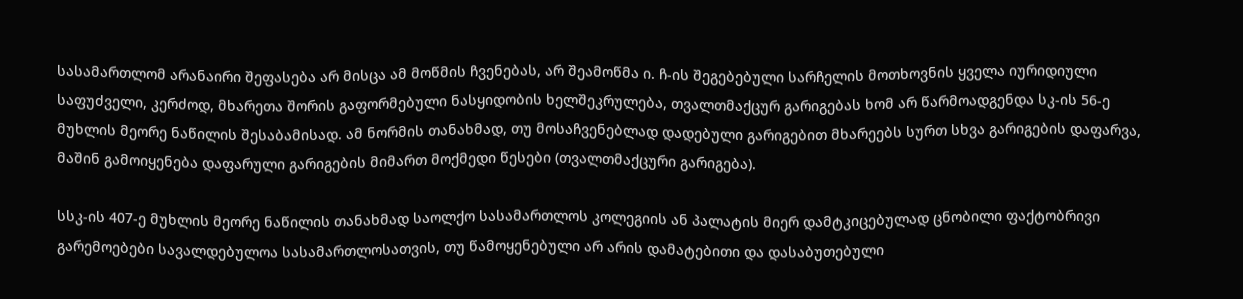სასამართლომ არანაირი შეფასება არ მისცა ამ მოწმის ჩვენებას, არ შეამოწმა ი. ჩ-ის შეგებებული სარჩელის მოთხოვნის ყველა იურიდიული საფუძველი, კერძოდ, მხარეთა შორის გაფორმებული ნასყიდობის ხელშეკრულება, თვალთმაქცურ გარიგებას ხომ არ წარმოადგენდა სკ-ის 56-ე მუხლის მეორე ნაწილის შესაბამისად. ამ ნორმის თანახმად, თუ მოსაჩვენებლად დადებული გარიგებით მხარეებს სურთ სხვა გარიგების დაფარვა, მაშინ გამოიყენება დაფარული გარიგების მიმართ მოქმედი წესები (თვალთმაქცური გარიგება).

სსკ-ის 407-ე მუხლის მეორე ნაწილის თანახმად საოლქო სასამართლოს კოლეგიის ან პალატის მიერ დამტკიცებულად ცნობილი ფაქტობრივი გარემოებები სავალდებულოა სასამართლოსათვის, თუ წამოყენებული არ არის დამატებითი და დასაბუთებული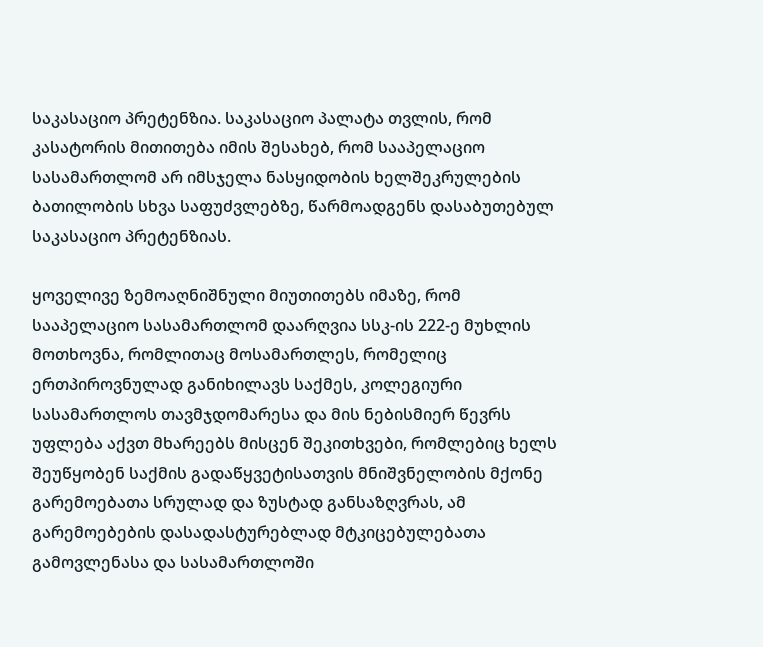საკასაციო პრეტენზია. საკასაციო პალატა თვლის, რომ კასატორის მითითება იმის შესახებ, რომ სააპელაციო სასამართლომ არ იმსჯელა ნასყიდობის ხელშეკრულების ბათილობის სხვა საფუძვლებზე, წარმოადგენს დასაბუთებულ საკასაციო პრეტენზიას.

ყოველივე ზემოაღნიშნული მიუთითებს იმაზე, რომ სააპელაციო სასამართლომ დაარღვია სსკ-ის 222-ე მუხლის მოთხოვნა, რომლითაც მოსამართლეს, რომელიც ერთპიროვნულად განიხილავს საქმეს, კოლეგიური სასამართლოს თავმჯდომარესა და მის ნებისმიერ წევრს უფლება აქვთ მხარეებს მისცენ შეკითხვები, რომლებიც ხელს შეუწყობენ საქმის გადაწყვეტისათვის მნიშვნელობის მქონე გარემოებათა სრულად და ზუსტად განსაზღვრას, ამ გარემოებების დასადასტურებლად მტკიცებულებათა გამოვლენასა და სასამართლოში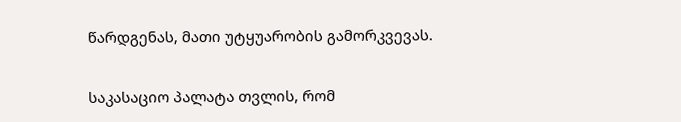წარდგენას, მათი უტყუარობის გამორკვევას.

საკასაციო პალატა თვლის, რომ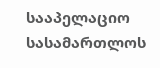სააპელაციო სასამართლოს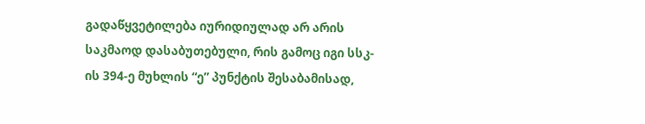გადაწყვეტილება იურიდიულად არ არის საკმაოდ დასაბუთებული, რის გამოც იგი სსკ-ის 394-ე მუხლის “ე” პუნქტის შესაბამისად,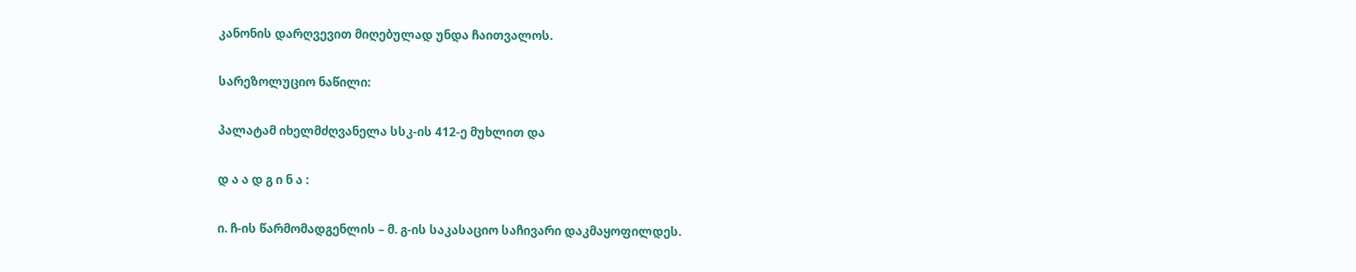კანონის დარღვევით მიღებულად უნდა ჩაითვალოს.

სარეზოლუციო ნაწილი:

პალატამ იხელმძღვანელა სსკ-ის 412-ე მუხლით და

დ ა ა დ გ ი ნ ა :

ი. ჩ-ის წარმომადგენლის – მ. გ-ის საკასაციო საჩივარი დაკმაყოფილდეს.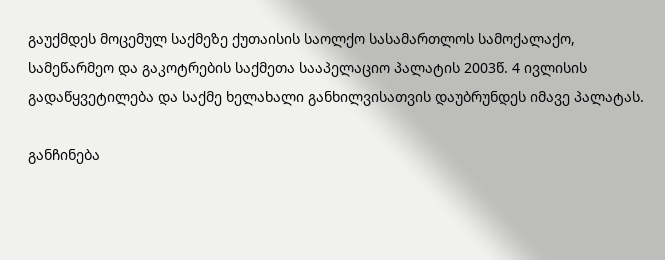გაუქმდეს მოცემულ საქმეზე ქუთაისის საოლქო სასამართლოს სამოქალაქო, სამეწარმეო და გაკოტრების საქმეთა სააპელაციო პალატის 2003წ. 4 ივლისის გადაწყვეტილება და საქმე ხელახალი განხილვისათვის დაუბრუნდეს იმავე პალატას.

განჩინება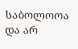საბოლოოა და არ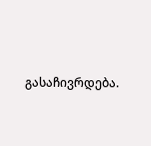გასაჩივრდება.